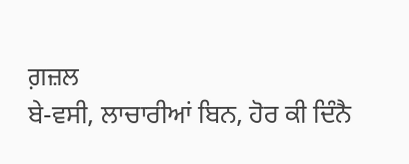ਗ਼ਜ਼ਲ
ਬੇ-ਵਸੀ, ਲਾਚਾਰੀਆਂ ਬਿਨ, ਹੋਰ ਕੀ ਦਿੰਨੈ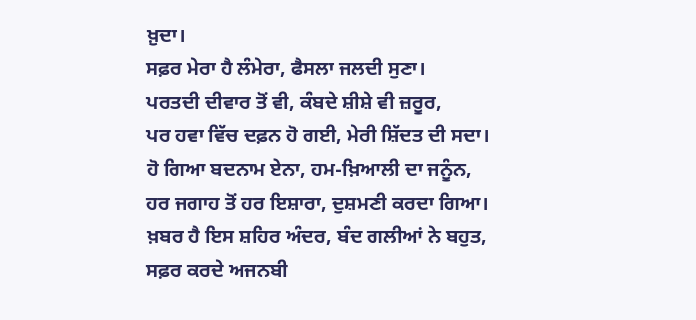ਖ਼ੁਦਾ।
ਸਫ਼ਰ ਮੇਰਾ ਹੈ ਲੰਮੇਰਾ, ਫੈਸਲਾ ਜਲਦੀ ਸੁਣਾ।
ਪਰਤਦੀ ਦੀਵਾਰ ਤੋਂ ਵੀ, ਕੰਬਦੇ ਸ਼ੀਸ਼ੇ ਵੀ ਜ਼ਰੂਰ,
ਪਰ ਹਵਾ ਵਿੱਚ ਦਫ਼ਨ ਹੋ ਗਈ, ਮੇਰੀ ਸ਼ਿੱਦਤ ਦੀ ਸਦਾ।
ਹੋ ਗਿਆ ਬਦਨਾਮ ਏਨਾ, ਹਮ-ਖ਼ਿਆਲੀ ਦਾ ਜਨੂੰਨ,
ਹਰ ਜਗਾਹ ਤੋਂ ਹਰ ਇਸ਼ਾਰਾ, ਦੁਸ਼ਮਣੀ ਕਰਦਾ ਗਿਆ।
ਖ਼ਬਰ ਹੈ ਇਸ ਸ਼ਹਿਰ ਅੰਦਰ, ਬੰਦ ਗਲੀਆਂ ਨੇ ਬਹੁਤ,
ਸਫ਼ਰ ਕਰਦੇ ਅਜਨਬੀ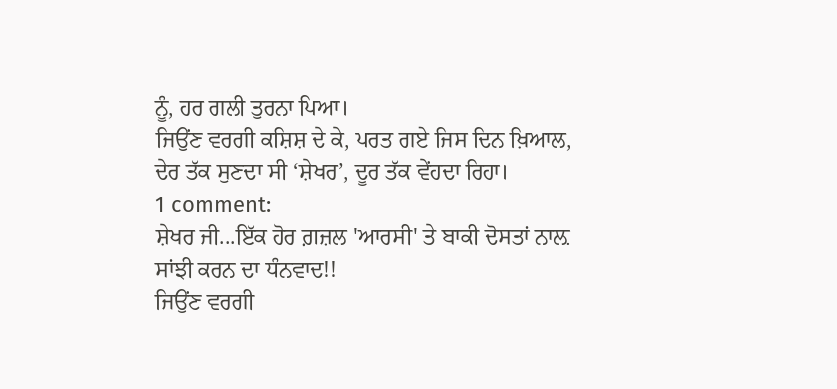ਨੂੰ, ਹਰ ਗਲੀ ਤੁਰਨਾ ਪਿਆ।
ਜਿਉਂਣ ਵਰਗੀ ਕਸ਼ਿਸ਼ ਦੇ ਕੇ, ਪਰਤ ਗਏ ਜਿਸ ਦਿਨ ਖ਼ਿਆਲ,
ਦੇਰ ਤੱਕ ਸੁਣਦਾ ਸੀ ‘ਸ਼ੇਖਰ’, ਦੂਰ ਤੱਕ ਵੇਂਹਦਾ ਰਿਹਾ।
1 comment:
ਸ਼ੇਖਰ ਜੀ...ਇੱਕ ਹੋਰ ਗ਼ਜ਼ਲ 'ਆਰਸੀ' ਤੇ ਬਾਕੀ ਦੋਸਤਾਂ ਨਾਲ਼ ਸਾਂਝੀ ਕਰਨ ਦਾ ਧੰਨਵਾਦ!!
ਜਿਉਂਣ ਵਰਗੀ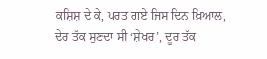ਕਸ਼ਿਸ਼ ਦੇ ਕੇ, ਪਰਤ ਗਏ ਜਿਸ ਦਿਨ ਖ਼ਿਆਲ,
ਦੇਰ ਤੱਕ ਸੁਣਦਾ ਸੀ ‘ਸ਼ੇਖਰ’, ਦੂਰ ਤੱਕ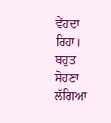ਵੇਂਹਦਾ ਰਿਹਾ।
ਬਹੁਤ ਸੋਹਣਾ ਲੱਗਿਆ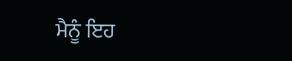ਮੈਨੂੰ ਇਹ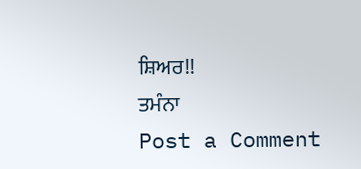ਸ਼ਿਅਰ!!
ਤਮੰਨਾ
Post a Comment